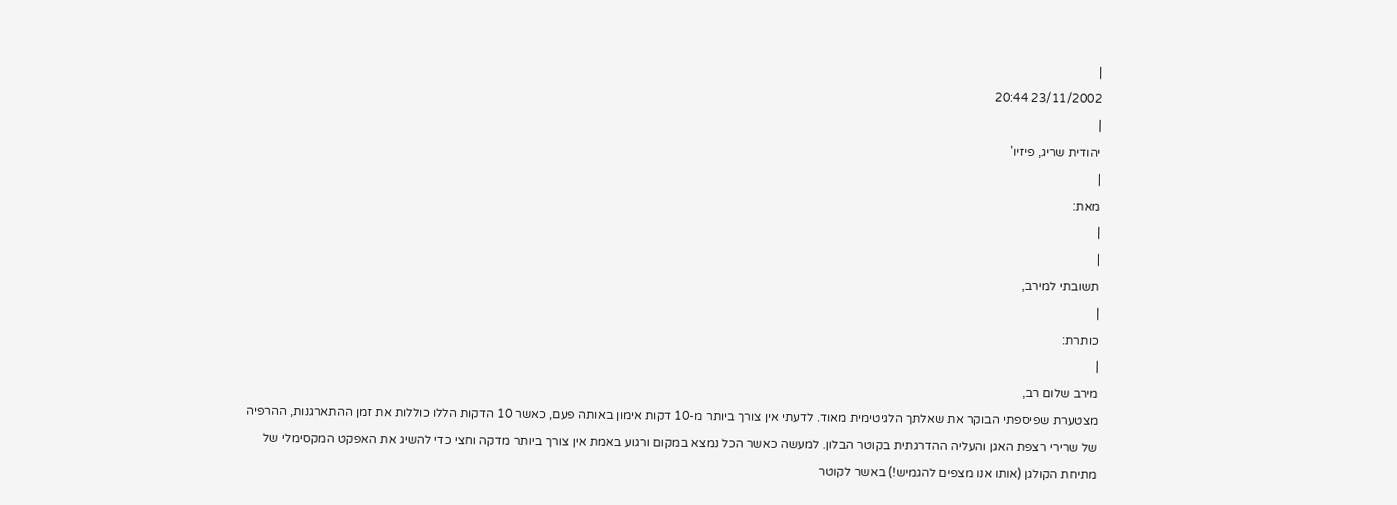|
23/11/2002 20:44
|
יהודית שריג, פיזיו'
|
מאת:
|
|
תשובתי למירב,
|
כותרת:
|
מירב שלום רב,
מצטערת שפיספתי הבוקר את שאלתך הלגיטימית מאוד. לדעתי אין צורך ביותר מ-10 דקות אימון באותה פעם, כאשר 10 הדקות הללו כוללות את זמן ההתארגנות, ההרפיה של שרירי רצפת האגן והעליה ההדרגתית בקוטר הבלון. למעשה כאשר הכל נמצא במקום ורגוע באמת אין צורך ביותר מדקה וחצי כדי להשיג את האפקט המקסימלי של מתיחת הקולגן (אותו אנו מצפים להגמיש!) באשר לקוטר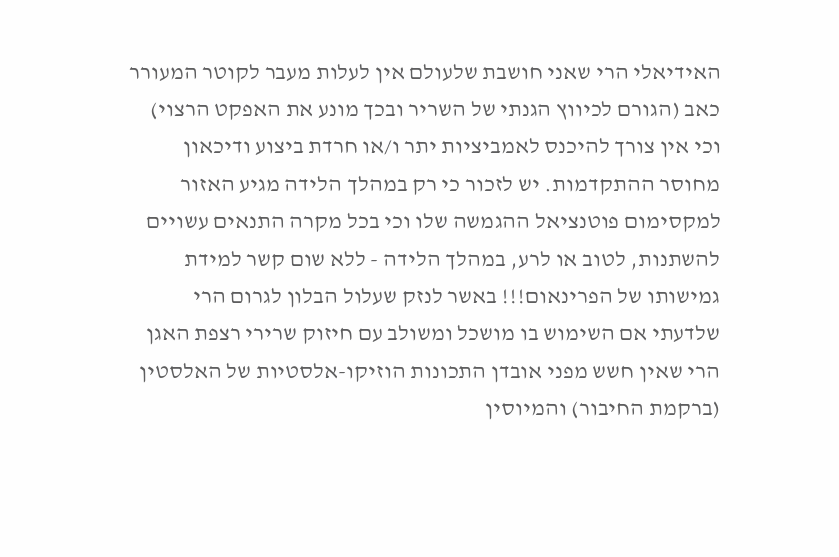האידיאלי הרי שאני חושבת שלעולם אין לעלות מעבר לקוטר המעורר כאב (הגורם לכיווץ הגנתי של השריר ובכך מונע את האפקט הרצוי) וכי אין צורך להיכנס לאמביציות יתר ו/או חרדת ביצוע ודיכאון מחוסר ההתקדמות. יש לזכור כי רק במהלך הלידה מגיע האזור למקסימום פוטנציאל ההגמשה שלו וכי בכל מקרה התנאים עשויים להשתנות, לטוב או לרע, במהלך הלידה - ללא שום קשר למידת גמישותו של הפרינאום!!! באשר לנזק שעלול הבלון לגרום הרי שלדעתי אם השימוש בו מושכל ומשולב עם חיזוק שרירי רצפת האגן הרי שאין חשש מפני אובדן התכונות הוזיקו-אלסטיות של האלסטין (ברקמת החיבור) והמיוסין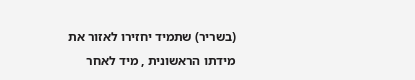(בשריר) שתמיד יחזירו לאזור את מידתו הראשונית , מיד לאחר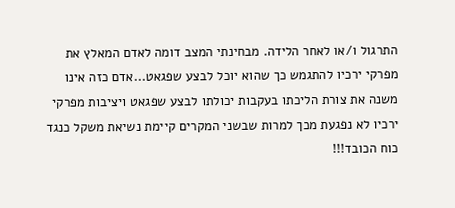התרגול ו/או לאחר הלידה. מבחינתי המצב דומה לאדם המאלץ את מפרקי ירכיו להתגמש כך שהוא יוכל לבצע שפגאט...אדם כזה אינו משנה את צורת הליכתו בעקבות יכולתו לבצע שפגאט ויציבות מפרקי ירכיו לא נפגעת מכך למרות שבשני המקרים קיימת נשיאת משקל כנגד כוח הכובד!!!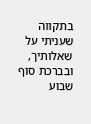בתקווה שעניתי על שאלותיך,
ובברכת סוף שבוע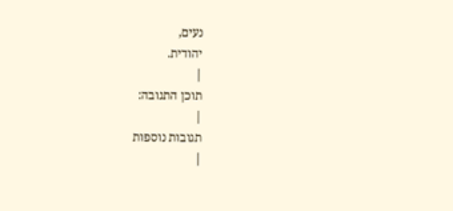נעים,
יהודית.
|
תוכן התגובה:
|
תגובות נוספות
|